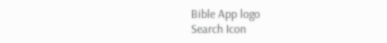Bible App logo
Search Icon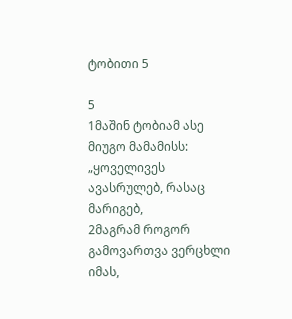ტობითი 5

5
1მაშინ ტობიამ ასე მიუგო მამამისს: „ყოველივეს ავასრულებ, რასაც მარიგებ,
2მაგრამ როგორ გამოვართვა ვერცხლი იმას,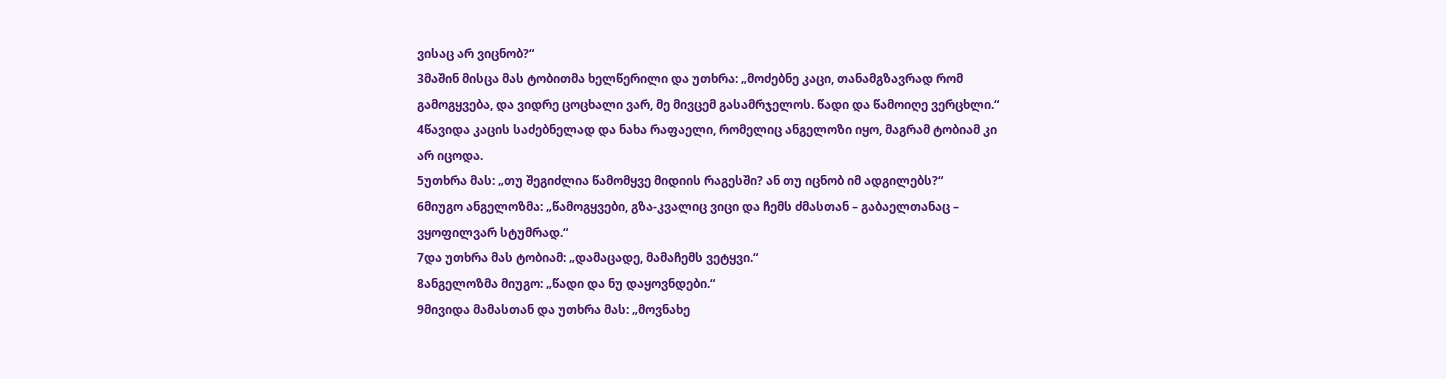ვისაც არ ვიცნობ?“
3მაშინ მისცა მას ტობითმა ხელწერილი და უთხრა: „მოძებნე კაცი, თანამგზავრად რომ გამოგყვება, და ვიდრე ცოცხალი ვარ, მე მივცემ გასამრჯელოს. წადი და წამოიღე ვერცხლი.“
4წავიდა კაცის საძებნელად და ნახა რაფაელი, რომელიც ანგელოზი იყო, მაგრამ ტობიამ კი არ იცოდა.
5უთხრა მას: „თუ შეგიძლია წამომყვე მიდიის რაგესში? ან თუ იცნობ იმ ადგილებს?“
6მიუგო ანგელოზმა: „წამოგყვები, გზა-კვალიც ვიცი და ჩემს ძმასთან – გაბაელთანაც – ვყოფილვარ სტუმრად.“
7და უთხრა მას ტობიამ: „დამაცადე, მამაჩემს ვეტყვი.“
8ანგელოზმა მიუგო: „წადი და ნუ დაყოვნდები.“
9მივიდა მამასთან და უთხრა მას: „მოვნახე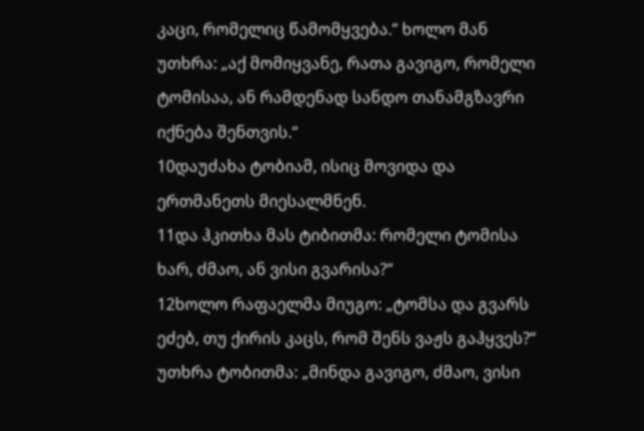კაცი, რომელიც წამომყვება.“ ხოლო მან უთხრა: „აქ მომიყვანე, რათა გავიგო, რომელი ტომისაა, ან რამდენად სანდო თანამგზავრი იქნება შენთვის.“
10დაუძახა ტობიამ, ისიც მოვიდა და ერთმანეთს მიესალმნენ.
11და ჰკითხა მას ტიბითმა: რომელი ტომისა ხარ, ძმაო, ან ვისი გვარისა?“
12ხოლო რაფაელმა მიუგო: „ტომსა და გვარს ეძებ, თუ ქირის კაცს, რომ შენს ვაჟს გაჰყვეს?“ უთხრა ტობითმა: „მინდა გავიგო, ძმაო, ვისი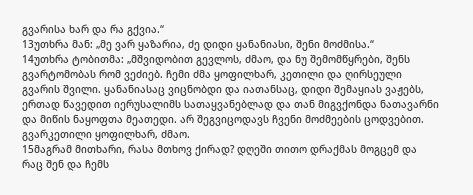გვარისა ხარ და რა გქვია.“
13უთხრა მან: „მე ვარ ყაზარია, ძე დიდი ყანანიასი, შენი მოძმისა.“
14უთხრა ტობითმა: „მშვიდობით გევლოს, ძმაო, და ნუ შემომწყრები, შენს გვარტომობას რომ ვეძიებ. ჩემი ძმა ყოფილხარ, კეთილი და ღირსეული გვარის შვილი. ყანანიასაც ვიცნობდი და იათანსაც, დიდი შემაყიას ვაჟებს, ერთად წავედით იერუსალიმს სათაყვანებლად და თან მიგვქონდა ნათავარნი და მიწის ნაყოფთა მეათედი. არ შეგვიცოდავს ჩვენი მოძმეების ცოდვებით. გვარკეთილი ყოფილხარ, ძმაო.
15მაგრამ მითხარი, რასა მთხოვ ქირად? დღეში თითო დრაქმას მოგცემ და რაც შენ და ჩემს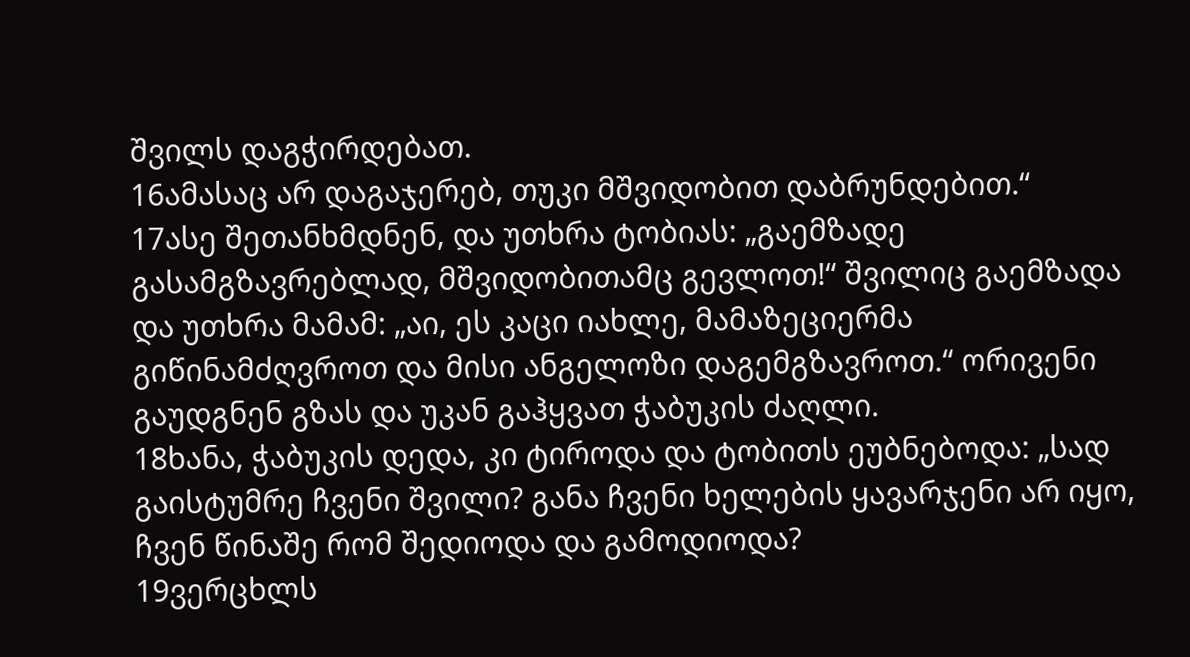შვილს დაგჭირდებათ.
16ამასაც არ დაგაჯერებ, თუკი მშვიდობით დაბრუნდებით.“
17ასე შეთანხმდნენ, და უთხრა ტობიას: „გაემზადე გასამგზავრებლად, მშვიდობითამც გევლოთ!“ შვილიც გაემზადა და უთხრა მამამ: „აი, ეს კაცი იახლე, მამაზეციერმა გიწინამძღვროთ და მისი ანგელოზი დაგემგზავროთ.“ ორივენი გაუდგნენ გზას და უკან გაჰყვათ ჭაბუკის ძაღლი.
18ხანა, ჭაბუკის დედა, კი ტიროდა და ტობითს ეუბნებოდა: „სად გაისტუმრე ჩვენი შვილი? განა ჩვენი ხელების ყავარჯენი არ იყო, ჩვენ წინაშე რომ შედიოდა და გამოდიოდა?
19ვერცხლს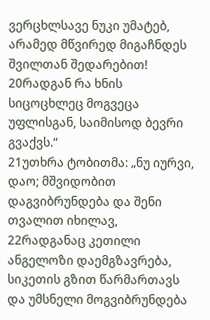ვერცხლსავე ნუკი უმატებ, არამედ მწვირედ მიგაჩნდეს შვილთან შედარებით!
20რადგან რა ხნის სიცოცხლეც მოგვეცა უფლისგან, საიმისოდ ბევრი გვაქვს.“
21უთხრა ტობითმა: „ნუ იურვი, დაო; მშვიდობით დაგვიბრუნდება და შენი თვალით იხილავ,
22რადგანაც კეთილი ანგელოზი დაემგზავრება, სიკეთის გზით წარმართავს და უმსნელი მოგვიბრუნდება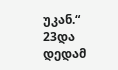უკან.“
23და დედამ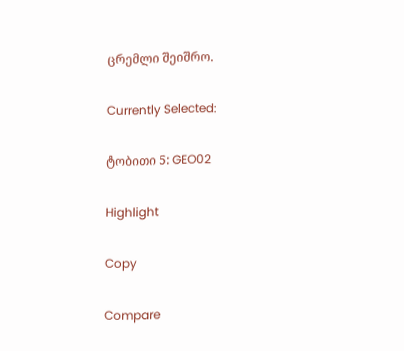ცრემლი შეიშრო.

Currently Selected:

ტობითი 5: GEO02

Highlight

Copy

Compare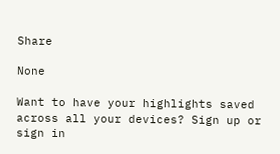Share

None

Want to have your highlights saved across all your devices? Sign up or sign in